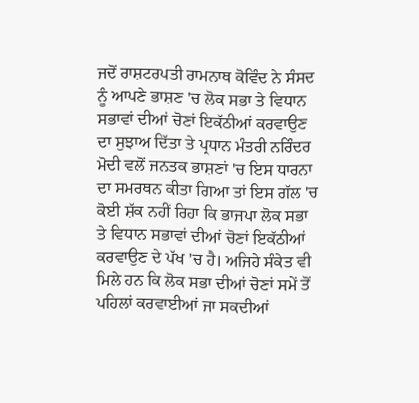ਜਦੋਂ ਰਾਸ਼ਟਰਪਤੀ ਰਾਮਨਾਥ ਕੋਵਿੰਦ ਨੇ ਸੰਸਦ ਨੂੰ ਆਪਣੇ ਭਾਸ਼ਣ 'ਚ ਲੋਕ ਸਭਾ ਤੇ ਵਿਧਾਨ ਸਭਾਵਾਂ ਦੀਆਂ ਚੋਣਾਂ ਇਕੱਠੀਆਂ ਕਰਵਾਉਣ ਦਾ ਸੁਝਾਅ ਦਿੱਤਾ ਤੇ ਪ੍ਰਧਾਨ ਮੰਤਰੀ ਨਰਿੰਦਰ ਮੋਦੀ ਵਲੋਂ ਜਨਤਕ ਭਾਸ਼ਣਾਂ 'ਚ ਇਸ ਧਾਰਨਾ ਦਾ ਸਮਰਥਨ ਕੀਤਾ ਗਿਆ ਤਾਂ ਇਸ ਗੱਲ 'ਚ ਕੋਈ ਸ਼ੱਕ ਨਹੀਂ ਰਿਹਾ ਕਿ ਭਾਜਪਾ ਲੋਕ ਸਭਾ ਤੇ ਵਿਧਾਨ ਸਭਾਵਾਂ ਦੀਆਂ ਚੋਣਾਂ ਇਕੱਠੀਆਂ ਕਰਵਾਉਣ ਦੇ ਪੱਖ 'ਚ ਹੈ। ਅਜਿਹੇ ਸੰਕੇਤ ਵੀ ਮਿਲੇ ਹਨ ਕਿ ਲੋਕ ਸਭਾ ਦੀਆਂ ਚੋਣਾਂ ਸਮੇਂ ਤੋਂ ਪਹਿਲਾਂ ਕਰਵਾਈਆਂ ਜਾ ਸਕਦੀਆਂ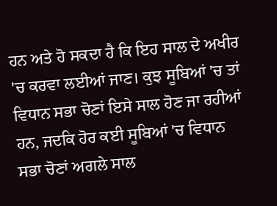ਹਨ ਅਤੇ ਹੋ ਸਕਦਾ ਹੈ ਕਿ ਇਹ ਸਾਲ ਦੇ ਅਖੀਰ 'ਚ ਕਰਵਾ ਲਈਆਂ ਜਾਣ। ਕੁਝ ਸੂਬਿਆਂ 'ਚ ਤਾਂ ਵਿਧਾਨ ਸਭਾ ਚੋਣਾਂ ਇਸੇ ਸਾਲ ਹੋਣ ਜਾ ਰਹੀਆਂ ਹਨ, ਜਦਕਿ ਹੋਰ ਕਈ ਸੂਬਿਆਂ 'ਚ ਵਿਧਾਨ ਸਭਾ ਚੋਣਾਂ ਅਗਲੇ ਸਾਲ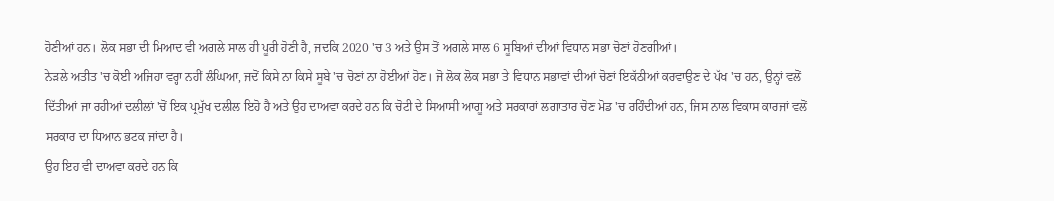ਹੋਣੀਆਂ ਹਨ। ਲੋਕ ਸਭਾ ਦੀ ਮਿਆਦ ਵੀ ਅਗਲੇ ਸਾਲ ਹੀ ਪੂਰੀ ਹੋਣੀ ਹੈ, ਜਦਕਿ 2020 'ਚ 3 ਅਤੇ ਉਸ ਤੋਂ ਅਗਲੇ ਸਾਲ 6 ਸੂਬਿਆਂ ਦੀਆਂ ਵਿਧਾਨ ਸਭਾ ਚੋਣਾਂ ਹੋਣਗੀਆਂ।
ਨੇੜਲੇ ਅਤੀਤ 'ਚ ਕੋਈ ਅਜਿਹਾ ਵਰ੍ਹਾ ਨਹੀਂ ਲੰਘਿਆ, ਜਦੋਂ ਕਿਸੇ ਨਾ ਕਿਸੇ ਸੂਬੇ 'ਚ ਚੋਣਾਂ ਨਾ ਹੋਈਆਂ ਹੋਣ। ਜੋ ਲੋਕ ਲੋਕ ਸਭਾ ਤੇ ਵਿਧਾਨ ਸਭਾਵਾਂ ਦੀਆਂ ਚੋਣਾਂ ਇਕੱਠੀਆਂ ਕਰਵਾਉਣ ਦੇ ਪੱਖ 'ਚ ਹਨ, ਉਨ੍ਹਾਂ ਵਲੋਂ ਦਿੱਤੀਆਂ ਜਾ ਰਹੀਆਂ ਦਲੀਲਾਂ 'ਚੋਂ ਇਕ ਪ੍ਰਮੁੱਖ ਦਲੀਲ ਇਹੋ ਹੈ ਅਤੇ ਉਹ ਦਾਅਵਾ ਕਰਦੇ ਹਨ ਕਿ ਚੋਟੀ ਦੇ ਸਿਆਸੀ ਆਗੂ ਅਤੇ ਸਰਕਾਰਾਂ ਲਗਾਤਾਰ ਚੋਣ ਮੋਡ 'ਚ ਰਹਿੰਦੀਆਂ ਹਨ, ਜਿਸ ਨਾਲ ਵਿਕਾਸ ਕਾਰਜਾਂ ਵਲੋਂ ਸਰਕਾਰ ਦਾ ਧਿਆਨ ਭਟਕ ਜਾਂਦਾ ਹੈ।
ਉਹ ਇਹ ਵੀ ਦਾਅਵਾ ਕਰਦੇ ਹਨ ਕਿ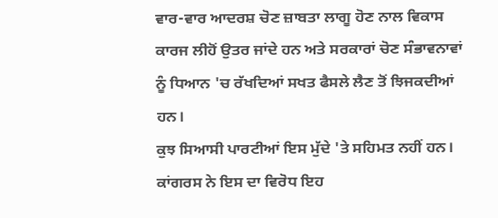ਵਾਰ-ਵਾਰ ਆਦਰਸ਼ ਚੋਣ ਜ਼ਾਬਤਾ ਲਾਗੂ ਹੋਣ ਨਾਲ ਵਿਕਾਸ ਕਾਰਜ ਲੀਹੋਂ ਉਤਰ ਜਾਂਦੇ ਹਨ ਅਤੇ ਸਰਕਾਰਾਂ ਚੋਣ ਸੰਭਾਵਨਾਵਾਂ ਨੂੰ ਧਿਆਨ 'ਚ ਰੱਖਦਿਆਂ ਸਖਤ ਫੈਸਲੇ ਲੈਣ ਤੋਂ ਝਿਜਕਦੀਆਂ ਹਨ।
ਕੁਝ ਸਿਆਸੀ ਪਾਰਟੀਆਂ ਇਸ ਮੁੱਦੇ 'ਤੇ ਸਹਿਮਤ ਨਹੀਂ ਹਨ। ਕਾਂਗਰਸ ਨੇ ਇਸ ਦਾ ਵਿਰੋਧ ਇਹ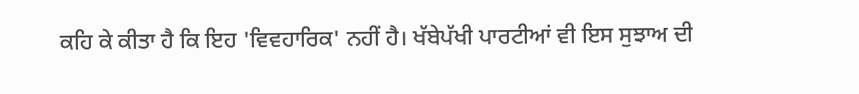ਕਹਿ ਕੇ ਕੀਤਾ ਹੈ ਕਿ ਇਹ 'ਵਿਵਹਾਰਿਕ' ਨਹੀਂ ਹੈ। ਖੱਬੇਪੱਖੀ ਪਾਰਟੀਆਂ ਵੀ ਇਸ ਸੁਝਾਅ ਦੀ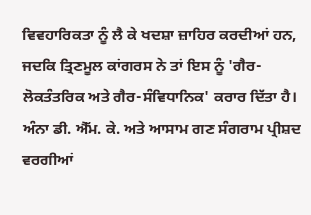ਵਿਵਹਾਰਿਕਤਾ ਨੂੰ ਲੈ ਕੇ ਖਦਸ਼ਾ ਜ਼ਾਹਿਰ ਕਰਦੀਆਂ ਹਨ, ਜਦਕਿ ਤ੍ਰਿਣਮੂਲ ਕਾਂਗਰਸ ਨੇ ਤਾਂ ਇਸ ਨੂੰ 'ਗੈਰ-ਲੋਕਤੰਤਰਿਕ ਅਤੇ ਗੈਰ-ਸੰਵਿਧਾਨਿਕ' ਕਰਾਰ ਦਿੱਤਾ ਹੈ। ਅੰਨਾ ਡੀ. ਐੱਮ. ਕੇ. ਅਤੇ ਆਸਾਮ ਗਣ ਸੰਗਰਾਮ ਪ੍ਰੀਸ਼ਦ ਵਰਗੀਆਂ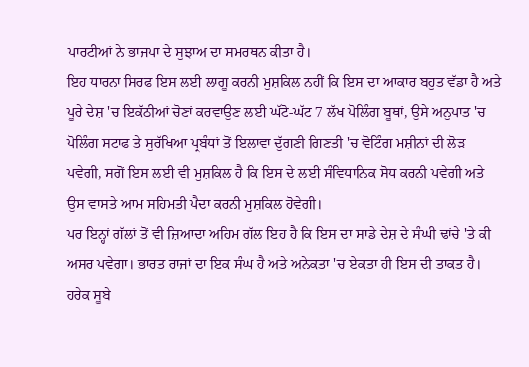ਪਾਰਟੀਆਂ ਨੇ ਭਾਜਪਾ ਦੇ ਸੁਝਾਅ ਦਾ ਸਮਰਥਨ ਕੀਤਾ ਹੈ।
ਇਹ ਧਾਰਨਾ ਸਿਰਫ ਇਸ ਲਈ ਲਾਗੂ ਕਰਨੀ ਮੁਸ਼ਕਿਲ ਨਹੀਂ ਕਿ ਇਸ ਦਾ ਆਕਾਰ ਬਹੁਤ ਵੱਡਾ ਹੈ ਅਤੇ ਪੂਰੇ ਦੇਸ਼ 'ਚ ਇਕੱਠੀਆਂ ਚੋਣਾਂ ਕਰਵਾਉਣ ਲਈ ਘੱਟੋ-ਘੱਟ 7 ਲੱਖ ਪੋਲਿੰਗ ਬੂਥਾਂ, ਉਸੇ ਅਨੁਪਾਤ 'ਚ ਪੋਲਿੰਗ ਸਟਾਫ ਤੇ ਸੁਰੱਖਿਆ ਪ੍ਰਬੰਧਾਂ ਤੋਂ ਇਲਾਵਾ ਦੁੱਗਣੀ ਗਿਣਤੀ 'ਚ ਵੋਟਿੰਗ ਮਸ਼ੀਨਾਂ ਦੀ ਲੋੜ ਪਵੇਗੀ, ਸਗੋਂ ਇਸ ਲਈ ਵੀ ਮੁਸ਼ਕਿਲ ਹੈ ਕਿ ਇਸ ਦੇ ਲਈ ਸੰਵਿਧਾਨਿਕ ਸੋਧ ਕਰਨੀ ਪਵੇਗੀ ਅਤੇ ਉਸ ਵਾਸਤੇ ਆਮ ਸਹਿਮਤੀ ਪੈਦਾ ਕਰਨੀ ਮੁਸ਼ਕਿਲ ਹੋਵੇਗੀ।
ਪਰ ਇਨ੍ਹਾਂ ਗੱਲਾਂ ਤੋਂ ਵੀ ਜ਼ਿਆਦਾ ਅਹਿਮ ਗੱਲ ਇਹ ਹੈ ਕਿ ਇਸ ਦਾ ਸਾਡੇ ਦੇਸ਼ ਦੇ ਸੰਘੀ ਢਾਂਚੇ 'ਤੇ ਕੀ ਅਸਰ ਪਵੇਗਾ। ਭਾਰਤ ਰਾਜਾਂ ਦਾ ਇਕ ਸੰਘ ਹੈ ਅਤੇ ਅਨੇਕਤਾ 'ਚ ਏਕਤਾ ਹੀ ਇਸ ਦੀ ਤਾਕਤ ਹੈ। ਹਰੇਕ ਸੂਬੇ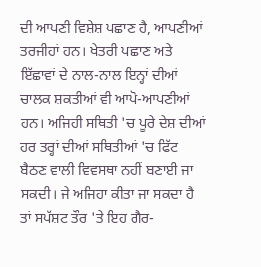ਦੀ ਆਪਣੀ ਵਿਸ਼ੇਸ਼ ਪਛਾਣ ਹੈ, ਆਪਣੀਆਂ ਤਰਜੀਹਾਂ ਹਨ। ਖੇਤਰੀ ਪਛਾਣ ਅਤੇ ਇੱਛਾਵਾਂ ਦੇ ਨਾਲ-ਨਾਲ ਇਨ੍ਹਾਂ ਦੀਆਂ ਚਾਲਕ ਸ਼ਕਤੀਆਂ ਵੀ ਆਪੋ-ਆਪਣੀਆਂ ਹਨ। ਅਜਿਹੀ ਸਥਿਤੀ 'ਚ ਪੂਰੇ ਦੇਸ਼ ਦੀਆਂ ਹਰ ਤਰ੍ਹਾਂ ਦੀਆਂ ਸਥਿਤੀਆਂ 'ਚ ਫਿੱਟ ਬੈਠਣ ਵਾਲੀ ਵਿਵਸਥਾ ਨਹੀਂ ਬਣਾਈ ਜਾ ਸਕਦੀ। ਜੇ ਅਜਿਹਾ ਕੀਤਾ ਜਾ ਸਕਦਾ ਹੈ ਤਾਂ ਸਪੱਸ਼ਟ ਤੌਰ 'ਤੇ ਇਹ ਗੈਰ-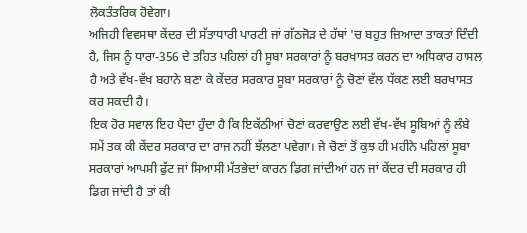ਲੋਕਤੰਤਰਿਕ ਹੋਵੇਗਾ।
ਅਜਿਹੀ ਵਿਵਸਥਾ ਕੇਂਦਰ ਦੀ ਸੱਤਾਧਾਰੀ ਪਾਰਟੀ ਜਾਂ ਗੱਠਜੋੜ ਦੇ ਹੱਥਾਂ 'ਚ ਬਹੁਤ ਜ਼ਿਆਦਾ ਤਾਕਤਾਂ ਦਿੰਦੀ ਹੈ, ਜਿਸ ਨੂੰ ਧਾਰਾ-356 ਦੇ ਤਹਿਤ ਪਹਿਲਾਂ ਹੀ ਸੂਬਾ ਸਰਕਾਰਾਂ ਨੂੰ ਬਰਖਾਸਤ ਕਰਨ ਦਾ ਅਧਿਕਾਰ ਹਾਸਲ ਹੈ ਅਤੇ ਵੱਖ-ਵੱਖ ਬਹਾਨੇ ਬਣਾ ਕੇ ਕੇਂਦਰ ਸਰਕਾਰ ਸੂਬਾ ਸਰਕਾਰਾਂ ਨੂੰ ਚੋਣਾਂ ਵੱਲ ਧੱਕਣ ਲਈ ਬਰਖਾਸਤ ਕਰ ਸਕਦੀ ਹੈ।
ਇਕ ਹੋਰ ਸਵਾਲ ਇਹ ਪੈਦਾ ਹੁੰਦਾ ਹੈ ਕਿ ਇਕੱਠੀਆਂ ਚੋਣਾਂ ਕਰਵਾਉਣ ਲਈ ਵੱਖ-ਵੱਖ ਸੂਬਿਆਂ ਨੂੰ ਲੰਬੇ ਸਮੇਂ ਤਕ ਕੀ ਕੇਂਦਰ ਸਰਕਾਰ ਦਾ ਰਾਜ ਨਹੀਂ ਝੱਲਣਾ ਪਵੇਗਾ। ਜੇ ਚੋਣਾਂ ਤੋਂ ਕੁਝ ਹੀ ਮਹੀਨੇ ਪਹਿਲਾਂ ਸੂਬਾ ਸਰਕਾਰਾਂ ਆਪਸੀ ਫੁੱਟ ਜਾਂ ਸਿਆਸੀ ਮੱਤਭੇਦਾਂ ਕਾਰਨ ਡਿਗ ਜਾਂਦੀਆਂ ਹਨ ਜਾਂ ਕੇਂਦਰ ਦੀ ਸਰਕਾਰ ਹੀ ਡਿਗ ਜਾਂਦੀ ਹੈ ਤਾਂ ਕੀ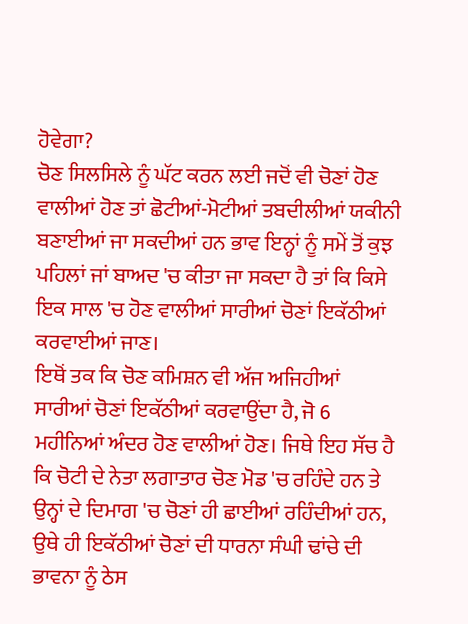ਹੋਵੇਗਾ?
ਚੋਣ ਸਿਲਸਿਲੇ ਨੂੰ ਘੱਟ ਕਰਨ ਲਈ ਜਦੋਂ ਵੀ ਚੋਣਾਂ ਹੋਣ ਵਾਲੀਆਂ ਹੋਣ ਤਾਂ ਛੋਟੀਆਂ-ਮੋਟੀਆਂ ਤਬਦੀਲੀਆਂ ਯਕੀਨੀ ਬਣਾਈਆਂ ਜਾ ਸਕਦੀਆਂ ਹਨ ਭਾਵ ਇਨ੍ਹਾਂ ਨੂੰ ਸਮੇਂ ਤੋਂ ਕੁਝ ਪਹਿਲਾਂ ਜਾਂ ਬਾਅਦ 'ਚ ਕੀਤਾ ਜਾ ਸਕਦਾ ਹੈ ਤਾਂ ਕਿ ਕਿਸੇ ਇਕ ਸਾਲ 'ਚ ਹੋਣ ਵਾਲੀਆਂ ਸਾਰੀਆਂ ਚੋਣਾਂ ਇਕੱਠੀਆਂ ਕਰਵਾਈਆਂ ਜਾਣ।
ਇਥੋਂ ਤਕ ਕਿ ਚੋਣ ਕਮਿਸ਼ਨ ਵੀ ਅੱਜ ਅਜਿਹੀਆਂ ਸਾਰੀਆਂ ਚੋਣਾਂ ਇਕੱਠੀਆਂ ਕਰਵਾਉਂਦਾ ਹੈ, ਜੋ 6 ਮਹੀਨਿਆਂ ਅੰਦਰ ਹੋਣ ਵਾਲੀਆਂ ਹੋਣ। ਜਿਥੇ ਇਹ ਸੱਚ ਹੈ ਕਿ ਚੋਟੀ ਦੇ ਨੇਤਾ ਲਗਾਤਾਰ ਚੋਣ ਮੋਡ 'ਚ ਰਹਿੰਦੇ ਹਨ ਤੇ ਉਨ੍ਹਾਂ ਦੇ ਦਿਮਾਗ 'ਚ ਚੋਣਾਂ ਹੀ ਛਾਈਆਂ ਰਹਿੰਦੀਆਂ ਹਨ, ਉਥੇ ਹੀ ਇਕੱਠੀਆਂ ਚੋਣਾਂ ਦੀ ਧਾਰਨਾ ਸੰਘੀ ਢਾਂਚੇ ਦੀ ਭਾਵਨਾ ਨੂੰ ਠੇਸ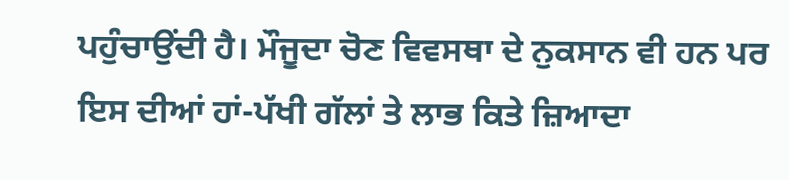ਪਹੁੰਚਾਉਂਦੀ ਹੈ। ਮੌਜੂਦਾ ਚੋਣ ਵਿਵਸਥਾ ਦੇ ਨੁਕਸਾਨ ਵੀ ਹਨ ਪਰ ਇਸ ਦੀਆਂ ਹਾਂ-ਪੱਖੀ ਗੱਲਾਂ ਤੇ ਲਾਭ ਕਿਤੇ ਜ਼ਿਆਦਾ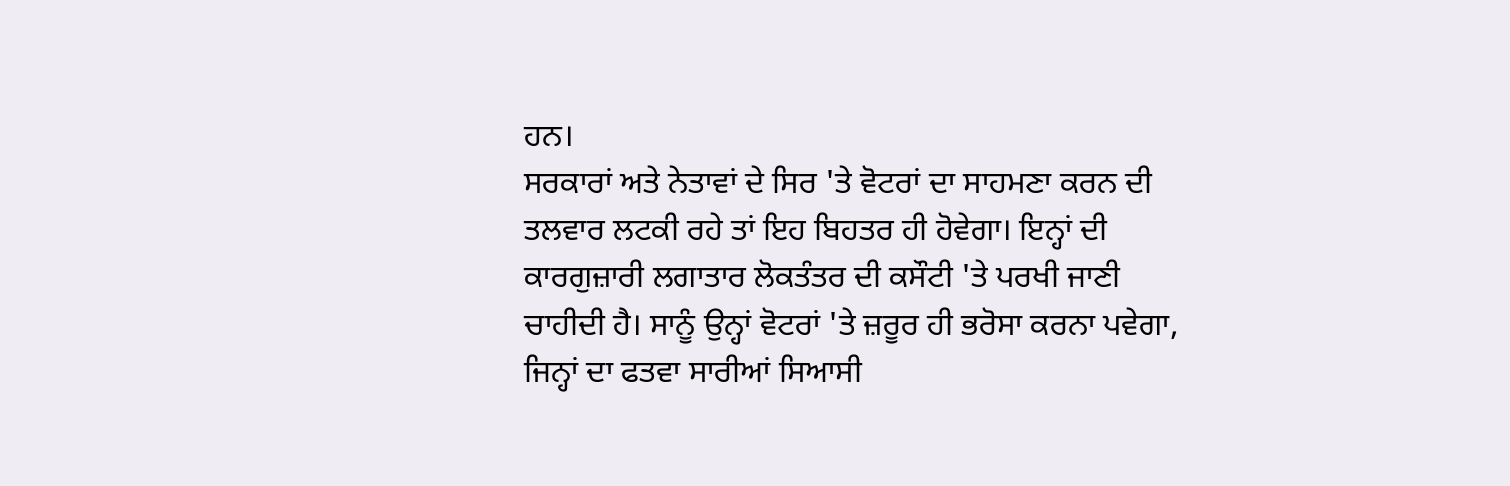ਹਨ।
ਸਰਕਾਰਾਂ ਅਤੇ ਨੇਤਾਵਾਂ ਦੇ ਸਿਰ 'ਤੇ ਵੋਟਰਾਂ ਦਾ ਸਾਹਮਣਾ ਕਰਨ ਦੀ ਤਲਵਾਰ ਲਟਕੀ ਰਹੇ ਤਾਂ ਇਹ ਬਿਹਤਰ ਹੀ ਹੋਵੇਗਾ। ਇਨ੍ਹਾਂ ਦੀ ਕਾਰਗੁਜ਼ਾਰੀ ਲਗਾਤਾਰ ਲੋਕਤੰਤਰ ਦੀ ਕਸੌਟੀ 'ਤੇ ਪਰਖੀ ਜਾਣੀ ਚਾਹੀਦੀ ਹੈ। ਸਾਨੂੰ ਉਨ੍ਹਾਂ ਵੋਟਰਾਂ 'ਤੇ ਜ਼ਰੂਰ ਹੀ ਭਰੋਸਾ ਕਰਨਾ ਪਵੇਗਾ, ਜਿਨ੍ਹਾਂ ਦਾ ਫਤਵਾ ਸਾਰੀਆਂ ਸਿਆਸੀ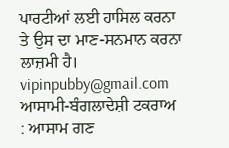ਪਾਰਟੀਆਂ ਲਈ ਹਾਸਿਲ ਕਰਨਾ ਤੇ ਉਸ ਦਾ ਮਾਣ-ਸਨਮਾਨ ਕਰਨਾ ਲਾਜ਼ਮੀ ਹੈ। vipinpubby@gmail.com
ਆਸਾਮੀ-ਬੰਗਲਾਦੇਸ਼ੀ ਟਕਰਾਅ : ਆਸਾਮ ਗਣ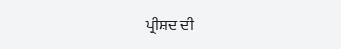ਪ੍ਰੀਸ਼ਦ ਦੀ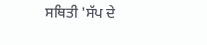ਸਥਿਤੀ 'ਸੱਪ ਦੇ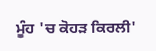ਮੂੰਹ 'ਚ ਕੋਹੜ ਕਿਰਲੀ'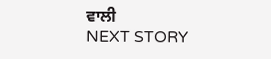ਵਾਲੀ
NEXT STORY